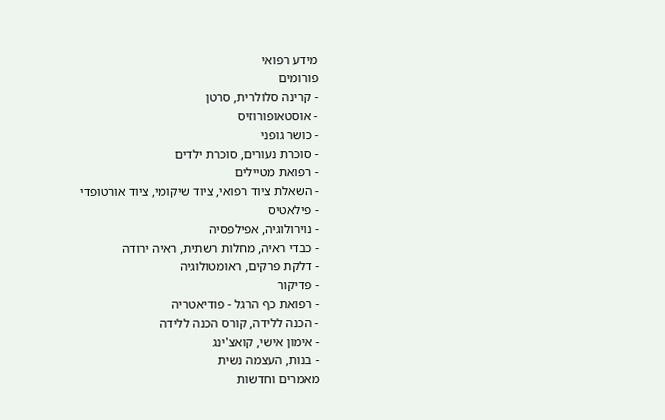מידע רפואי
פורומים
- קרינה סלולרית, סרטן
- אוסטאופורוזיס
- כושר גופני
- סוכרת נעורים, סוכרת ילדים
- רפואת מטיילים
- השאלת ציוד רפואי, ציוד שיקומי, ציוד אורטופדי
- פילאטיס
- נוירולוגיה, אפילפסיה
- כבדי ראיה, מחלות רשתית, ראיה ירודה
- דלקת פרקים, ראומטולוגיה
- פדיקור
- רפואת כף הרגל - פודיאטריה
- הכנה ללידה, קורס הכנה ללידה
- אימון אישי, קואצ'ינג
- בנות, העצמה נשית
מאמרים וחדשות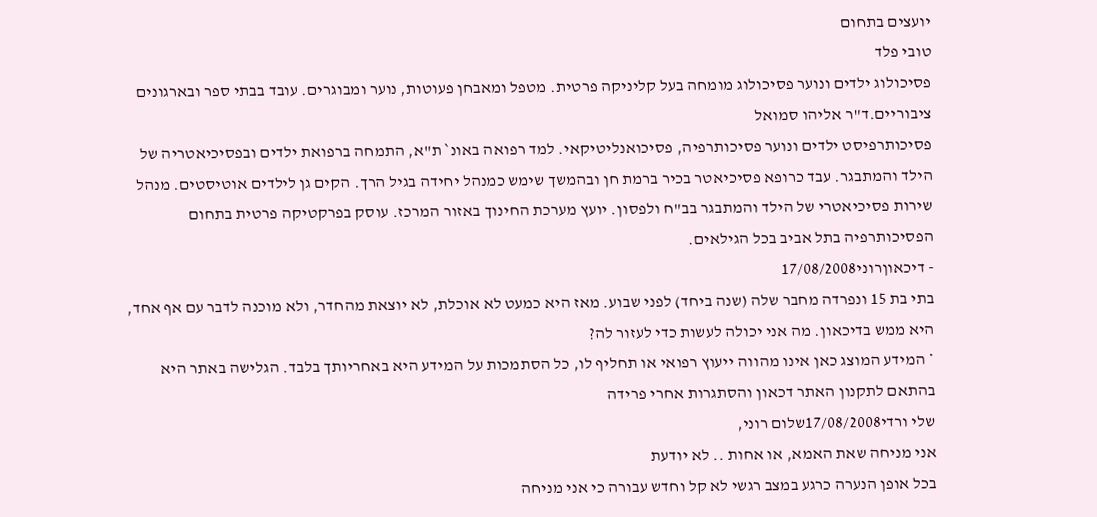יועצים בתחום
טובי פלד
פסיכולוג ילדים ונוער פסיכולוג מומחה בעל קליניקה פרטית. מטפל ומאבחן פעוטות, נוער ומבוגרים. עובד בבתי ספר ובארגונים ציבוריים.ד"ר אליהו סמואל
פסיכותרפיסט ילדים ונוער פסיכותרפיה, פסיכואנליטיקאי. למד רפואה באונ` ת"א, התמחה ברפואת ילדים ובפסיכיאטריה של הילד והמתבגר. עבד כרופא פסיכיאטר בכיר ברמת חן ובהמשך שימש כמנהל יחידה בגיל הרך. הקים גן לילדים אוטיסטים. מנהל שירות פסיכיאטרי של הילד והמתבגר בב"ח ולפסון. יועץ מערכת החינוך באזור המרכז. עוסק בפרקטיקה פרטית בתחום הפסיכותרפיה בתל אביב בכל הגילאים.
- דיכאוןרוני17/08/2008
בתי בת 15 ונפרדה מחבר שלה (שנה ביחד) לפני שבוע. מאז היא כמעט לא אוכלת, לא יוצאת מהחדר, ולא מוכנה לדבר עם אף אחד, היא ממש בדיכאון. מה אני יכולה לעשות כדי לעזור לה?
* המידע המוצג כאן אינו מהווה ייעוץ רפואי או תחליף לו, כל הסתמכות על המידע היא באחריותך בלבד. הגלישה באתר היא בהתאם לתקנון האתר דכאון והסתגרות אחרי פרידה
שלי ורדי17/08/2008שלום רוני,
אני מניחה שאת האמא, או אחות .. לא יודעת
בכל אופן הנערה כרגע במצב רגשי לא קל וחדש עבורה כי אני מניחה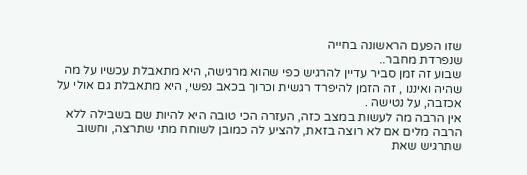שזו הפעם הראשונה בחייה
שנפרדת מחבר..
שבוע זה זמן סביר עדיין להרגיש כפי שהוא מרגישה, היא מתאבלת עכשיו על מה שהיה ואיננו , זה הזמן להיפרד רגשית וכרוך בכאב נפשי, היא מתאבלת גם אולי על אכזבה, על נטישה .
אין הרבה מה לעשות במצב כזה, העזרה הכי טובה היא להיות שם בשבילה ללא הרבה מלים אם לא רוצה בזאת, להציע לה כמובן לשוחח מתי שתרצה, וחשוב שתרגיש שאת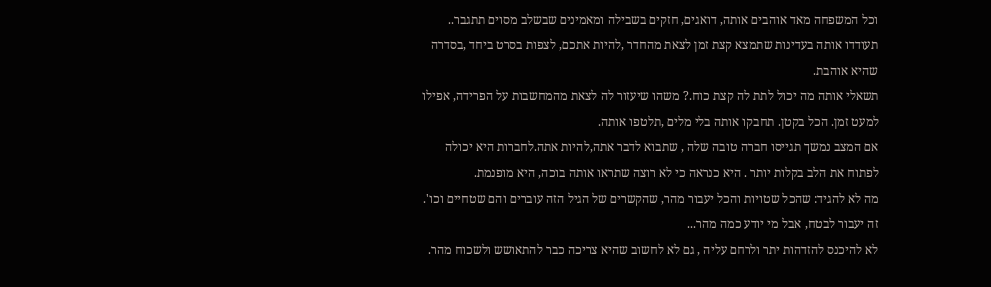וכל המשפחה מאד אוהבים אותה, דואגים, חזקים בשבילה ומאמינים שבשלב מסוים תתגבר.. תעודדו אותה בעדינות שתמצא קצת זמן לצאת מהחדר ,להיות אתכם, לצפות בסרט ביחד ,בסדרה שהיא אוהבת.
תשאלי אותה מה יכול לתת לה קצת כוח.? משהו שיעזור לה לצאת מהמחשבות על הפרידה, אפילו למעט זמן. הכל בקטן. תחבקו אותה בלי מלים ,תלטפו אותה.
אם המצב נמשך תגייסו חברה טובה שלה , שתבוא לדבר אתה,להיות אתה.לחברות היא יכולה לפתוח את הלב בקלות יותר . היא כנראה כי לא רוצה שתראו אותה בוכה, היא מופנמת.
מה לא להגיד: שהכל שטויות והכל יעבור מהר, שהקשרים של הגיל הזה עוברים והם שטחיים וכו'.
זה יעבור לבטח, אבל מי יודע כמה מהר...
לא להיכנס להזדהות יתר ולרחם עליה , גם לא לחשוב שהיא צריכה כבר להתאושש ולשכוח מהר.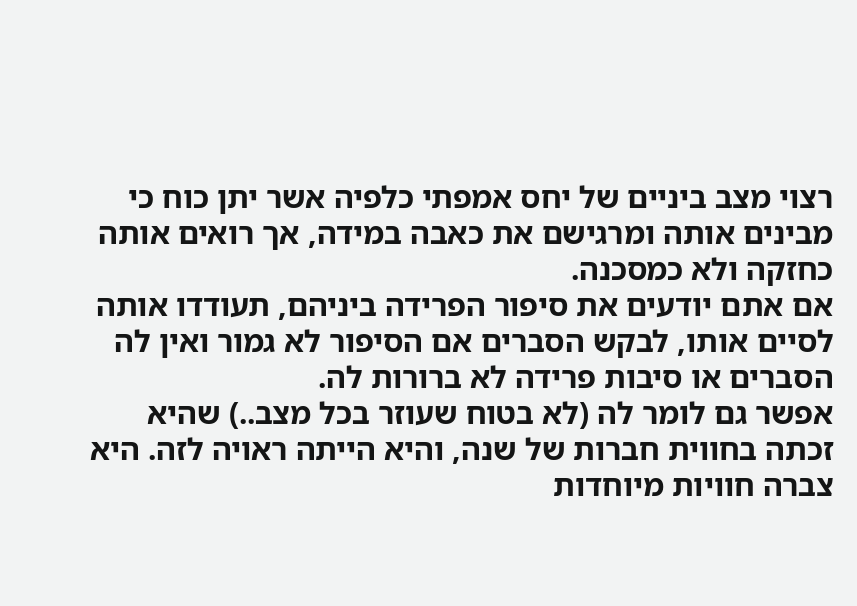רצוי מצב ביניים של יחס אמפתי כלפיה אשר יתן כוח כי מבינים אותה ומרגישם את כאבה במידה, אך רואים אותה כחזקה ולא כמסכנה.
אם אתם יודעים את סיפור הפרידה ביניהם, תעודדו אותה לסיים אותו, לבקש הסברים אם הסיפור לא גמור ואין לה הסברים או סיבות פרידה לא ברורות לה.
אפשר גם לומר לה (לא בטוח שעוזר בכל מצב..) שהיא זכתה בחווית חברות של שנה, והיא הייתה ראויה לזה. היא צברה חוויות מיוחדות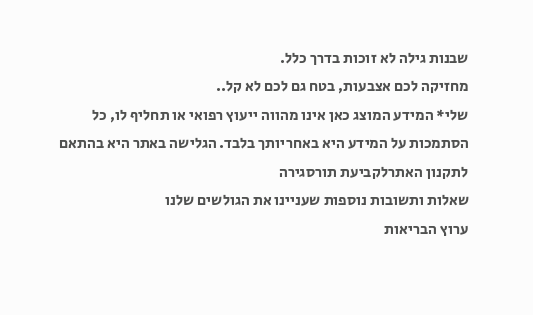שבנות גילה לא זוכות בדרך כלל.
מחזיקה לכם אצבעות, בטח גם לכם לא קל..
שלי* המידע המוצג כאן אינו מהווה ייעוץ רפואי או תחליף לו, כל הסתמכות על המידע היא באחריותך בלבד. הגלישה באתר היא בהתאם לתקנון האתרלקביעת תורסגירה
שאלות ותשובות נוספות שעניינו את הגולשים שלנו
ערוץ הבריאות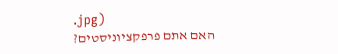.jpg)
האם אתם פרפקציוניסטים?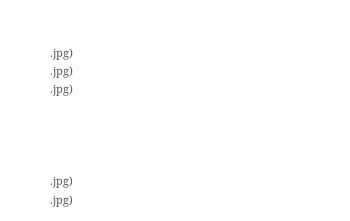.jpg)
.jpg)
.jpg)




.jpg)
.jpg)